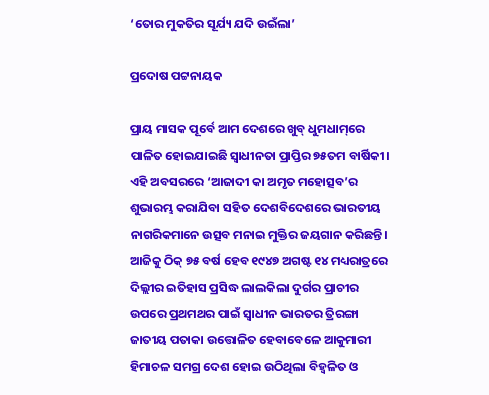‘ତୋର ମୁକତିର ସୂର୍ଯ୍ୟ ଯଦି ଉଇଁଲା’

ପ୍ରଦୋଷ ପଟ୍ଟନାୟକ

ପ୍ରାୟ ମାସକ ପୂର୍ବେ ଆମ ଦେଶରେ ଖୁବ୍‌ ଧୁମଧାମ୍‌ରେ ପାଳିତ ହୋଇଯାଇଛି ସ୍ବାଧୀନତା ପ୍ରାପ୍ତିର ୭୫ତମ ବାର୍ଷିକୀ। ଏହି ଅବସରରେ ‘ଆଜାଦୀ କା ଅମୃତ ମହୋତ୍ସବ’ର ଶୁଭାରମ୍ଭ କରାଯିବା ସହିତ ଦେଶବିଦେଶରେ ଭାରତୀୟ ନାଗରିକମାନେ ଉତ୍ସବ ମନାଇ ମୁକ୍ତିର ଜୟଗାନ କରିଛନ୍ତି। ଆଜିକୁ ଠିକ୍‌ ୭୫ ବର୍ଷ ହେବ ୧୯୪୭ ଅଗଷ୍ଟ ୧୪ ମଧ୍ୟରାତ୍ରରେ ଦିଲ୍ଲୀର ଇତିହାସ ପ୍ରସିଦ୍ଧ ଲାଲକିଲା ଦୁର୍ଗର ପ୍ରାଚୀର ଉପରେ ପ୍ରଥମଥର ପାଇଁ ସ୍ବାଧୀନ ଭାରତର ତ୍ରିରଙ୍ଗା ଜାତୀୟ ପତାକା ଉତ୍ତୋଳିତ ହେବାବେଳେ ଆକୁମାରୀ ହିମାଚଳ ସମଗ୍ର ଦେଶ ହୋଇ ଉଠିଥିଲା ବିହ୍ବଳିତ ଓ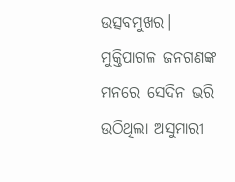ଉତ୍ସବମୁଖର। ମୁକ୍ତିପାଗଳ ଜନଗଣଙ୍କ ମନରେ ସେଦିନ ଭରି ଉଠିଥିଲା ଅସୁମାରୀ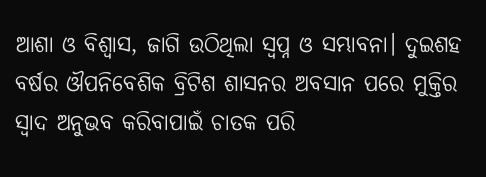ଆଶା ଓ ବିଶ୍ବାସ, ଜାଗି ଉଠିଥିଲା ସ୍ବପ୍ନ ଓ ସମ୍ଭାବନା। ଦୁଇଶହ ବର୍ଷର ଔପନିବେଶିକ ବ୍ରିଟିଶ ଶାସନର ଅବସାନ ପରେ ମୁକ୍ତିର ସ୍ବାଦ ଅନୁଭବ କରିବାପାଇଁ ଚାତକ ପରି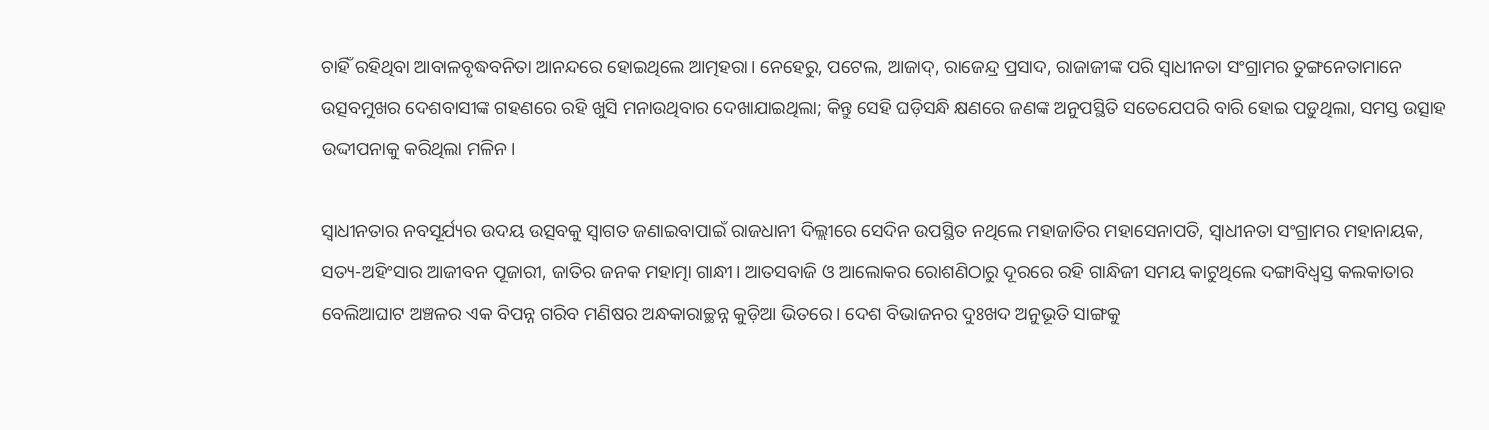ଚାହିଁ ରହିଥିବା ଆବାଳବୃଦ୍ଧବନିତା ଆନନ୍ଦରେ ହୋଇଥିଲେ ଆତ୍ମହରା। ନେହେରୁ, ପଟେଲ, ଆଜାଦ୍‌, ରାଜେନ୍ଦ୍ର ପ୍ରସାଦ, ରାଜାଜୀଙ୍କ ପରି ସ୍ବାଧୀନତା ସଂଗ୍ରାମର ତୁଙ୍ଗନେତାମାନେ ଉତ୍ସବମୁଖର ଦେଶବାସୀଙ୍କ ଗହଣରେ ରହି ଖୁସି ମନାଉଥିବାର ଦେଖାଯାଇଥିଲା; କିନ୍ତୁ ସେହି ଘଡ଼ିସନ୍ଧି କ୍ଷଣରେ ଜଣଙ୍କ ଅନୁପସ୍ଥିତି ସତେଯେପରି ବାରି ହୋଇ ପଡ଼ୁଥିଲା, ସମସ୍ତ ଉତ୍ସାହ ଉଦ୍ଦୀପନାକୁ କରିଥିଲା ମଳିନ।

ସ୍ବାଧୀନତାର ନବସୂର୍ଯ୍ୟର ଉଦୟ ଉତ୍ସବକୁ ସ୍ବାଗତ ଜଣାଇବାପାଇଁ ରାଜଧାନୀ ଦିଲ୍ଲୀରେ ସେଦିନ ଉପସ୍ଥିତ ନଥିଲେ ମହାଜାତିର ମହାସେନାପତି, ସ୍ବାଧୀନତା ସଂଗ୍ରାମର ମହାନାୟକ, ସତ୍ୟ-ଅହିଂସାର ଆଜୀବନ ପୂଜାରୀ, ଜାତିର ଜନକ ମହାତ୍ମା ଗାନ୍ଧୀ। ଆତସବାଜି ଓ ଆଲୋକର ରୋଶଣିଠାରୁ ଦୂରରେ ରହି ଗାନ୍ଧିଜୀ ସମୟ କାଟୁଥିଲେ ଦଙ୍ଗାବିଧ୍ବସ୍ତ କଲକାତାର ବେଲିଆଘାଟ ଅଞ୍ଚଳର ଏକ ବିପନ୍ନ ଗରିବ ମଣିଷର ଅନ୍ଧକାରାଚ୍ଛନ୍ନ କୁଡ଼ିଆ ଭିତରେ। ଦେଶ ବିଭାଜନର ଦୁଃଖଦ ଅନୁଭୂତି ସାଙ୍ଗକୁ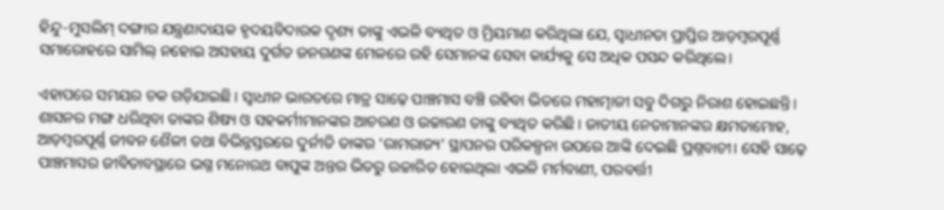ହିନ୍ଦୁ-ମୁସଲିମ୍‌ ଦଙ୍ଗାର ଯନ୍ତ୍ରଣାଦାୟକ ହୃଦୟବିଦାରକ ଦୃଶ୍ୟ ତାଙ୍କୁ ଏଭଳି ବ୍ୟଥିତ ଓ ମ୍ରିୟମାଣ କରିଥିଲା ଯେ, ସ୍ବାଧୀନତା ପ୍ରାପ୍ତିର ଆଡ଼ମ୍ବରପୂର୍ଣ୍ଣ ସମାରୋହରେ ସାମିଲ୍‌ ନହୋଇ ଅସହାୟ ଦୁର୍ଗତ ଜନଗଣଙ୍କ ମେଳରେ ରହି ସେମାନଙ୍କ ସେବା କାର୍ଯ୍ୟକୁ ସେ ଅଧିକ ପସନ୍ଦ କରିଥିଲେ।

ଏହାପରେ ସମୟର ଚକ ଗଡ଼ିଯାଇଛି। ସ୍ବାଧୀନ ଭାରତରେ ମାତ୍ର ସାଢ଼େ ପାଞ୍ଚମାସ ବଞ୍ଚି ରହିବା ଭିତରେ ମହାତ୍ମାଜୀ ସବୁ ଦିଗରୁ ନିରାଶ ହୋଇଛନ୍ତି। ଶାସନର ମଙ୍ଗ ଧରିଥିବା ତାଙ୍କର ଶିଷ୍ୟ ଓ ସହକର୍ମୀମାନଙ୍କର ଆଚରଣ ଓ ଉଚ୍ଚାରଣ ତାଙ୍କୁ ବ୍ୟଥିତ କରିଛି। ଜାତୀୟ ନେତାମାନଙ୍କର କ୍ଷମତାମୋହ, ଆଡ଼ମ୍ବରପୂର୍ଣ୍ଣ ଜୀବନ ଶୈଳୀ ତଥା ବିଭିନ୍ନସ୍ତରରେ ଦୁର୍ନୀତି ତାଙ୍କର ‘ରାମରାଜ୍ୟ’ ସ୍ଥାପନର ପରିକଳ୍ପନା ଉପରେ ଆଙ୍କି ଦେଇଛି ପ୍ରଶ୍ନବାଚୀ। ସେହି ସାଢ଼େ ପାଞ୍ଚମାସର ଜୀବିତାବସ୍ଥାରେ ଭଗ୍ନ ମନୋରଥ ବାପୁଙ୍କ ଅନ୍ତର ଭିତରୁ ଉଚ୍ଚାରିତ ହୋଇଥିଲା ଏଭଳି ମର୍ମବାଣୀ, ପରବର୍ତ୍ତୀ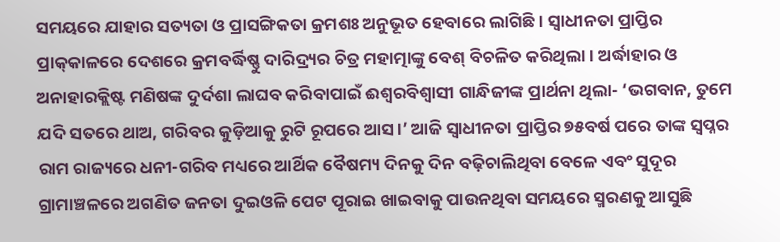ସମୟରେ ଯାହାର ସତ୍ୟତା ଓ ପ୍ରାସଙ୍ଗିକତା କ୍ରମଶଃ ଅନୁଭୂତ ହେବାରେ ଲାଗିଛି। ସ୍ବାଧୀନତା ପ୍ରାପ୍ତିର ପ୍ରାକ୍‌କାଳରେ ଦେଶରେ କ୍ରମବର୍ଦ୍ଧିଷ୍ଣୁ ଦାରିଦ୍ର୍ୟର ଚିତ୍ର ମହାତ୍ମାଙ୍କୁ ବେଶ୍‌ ବିଚଳିତ କରିଥିଲା। ଅର୍ଦ୍ଧାହାର ଓ ଅନାହାରକ୍ଲିଷ୍ଟ ମଣିଷଙ୍କ ଦୁର୍ଦଶା ଲାଘବ କରିବାପାଇଁ ଈଶ୍ବରବିଶ୍ବାସୀ ଗାନ୍ଧିଜୀଙ୍କ ପ୍ରାର୍ଥନା ଥିଲା- ‘ଭଗବାନ, ତୁମେ ଯଦି ସତରେ ଥାଅ, ଗରିବର କୁଡ଼ିଆକୁ ରୁଟି ରୂପରେ ଆସ।’ ଆଜି ସ୍ବାଧୀନତା ପ୍ରାପ୍ତିର ୭୫ବର୍ଷ ପରେ ତାଙ୍କ ସ୍ବପ୍ନର ରାମ ରାଜ୍ୟରେ ଧନୀ-ଗରିବ ମଧ୍ୟରେ ଆର୍ଥିକ ବୈଷମ୍ୟ ଦିନକୁ ଦିନ ବଢ଼ିଚାଲିଥିବା ବେଳେ ଏବଂ ସୁଦୂର ଗ୍ରାମାଞ୍ଚଳରେ ଅଗଣିତ ଜନତା ଦୁଇଓଳି ପେଟ ପୂରାଇ ଖାଇବାକୁ ପାଉନଥିବା ସମୟରେ ସ୍ମରଣକୁ ଆସୁଛି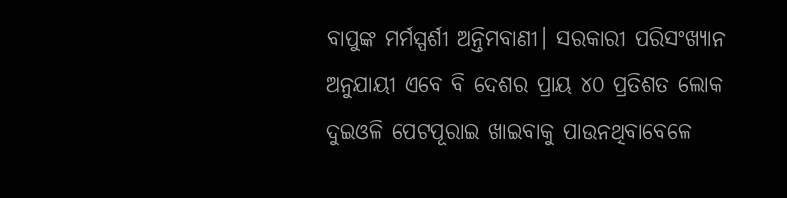ବାପୁଙ୍କ ମର୍ମସ୍ପର୍ଶୀ ଅନ୍ତିମବାଣୀ। ସରକାରୀ ପରିସଂଖ୍ୟାନ ଅନୁଯାୟୀ ଏବେ ବି ଦେଶର ପ୍ରାୟ ୪୦ ପ୍ରତିଶତ ଲୋକ ଦୁଇଓଳି ପେଟପୂରାଇ ଖାଇବାକୁ ପାଉନଥିବାବେଳେ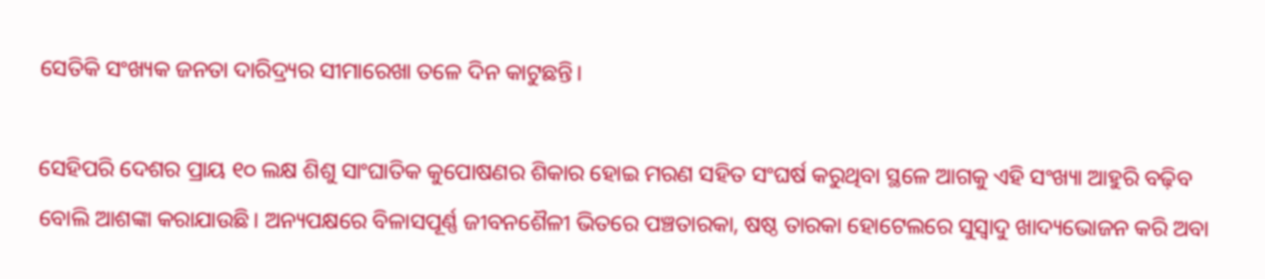ସେତିକି ସଂଖ୍ୟକ ଜନତା ଦାରିଦ୍ର୍ୟର ସୀମାରେଖା ତଳେ ଦିନ କାଟୁଛନ୍ତି।

ସେହିପରି ଦେଶର ପ୍ରାୟ ୧୦ ଲକ୍ଷ ଶିଶୁ ସାଂଘାତିକ କୁପୋଷଣର ଶିକାର ହୋଇ ମରଣ ସହିତ ସଂଘର୍ଷ କରୁଥିବା ସ୍ଥଳେ ଆଗକୁ ଏହି ସଂଖ୍ୟା ଆହୁରି ବଢ଼ିବ ବୋଲି ଆଶଙ୍କା କରାଯାଉଛି। ଅନ୍ୟପକ୍ଷରେ ବିଳାସପୂର୍ଣ୍ଣ ଜୀବନଶୈଳୀ ଭିତରେ ପଞ୍ଚତାରକା, ଷଷ୍ଠ ତାରକା ହୋଟେଲରେ ସୁସ୍ବାଦୁ ଖାଦ୍ୟଭୋଜନ କରି ଅବା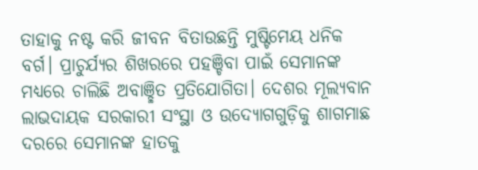ତାହାକୁ ନଷ୍ଟ କରି ଜୀବନ ବିତାଉଛନ୍ତି ମୁଷ୍ଟିମେୟ ଧନିକ ବର୍ଗ। ପ୍ରାଚୁର୍ଯ୍ୟର ଶିଖରରେ ପହଞ୍ଚିବା ପାଇଁ ସେମାନଙ୍କ ମଧ୍ୟରେ ଚାଲିଛି ଅବାଞ୍ଛିତ ପ୍ରତିଯୋଗିତା। ଦେଶର ମୂଲ୍ୟବାନ ଲାଭଦାୟକ ସରକାରୀ ସଂସ୍ଥା ଓ ଉଦ୍ୟୋଗଗୁଡ଼ିକୁ ଶାଗମାଛ ଦରରେ ସେମାନଙ୍କ ହାତକୁ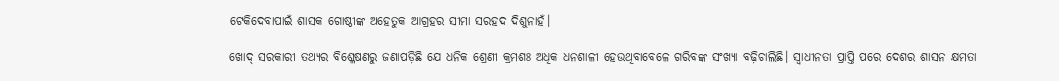ଟେକିଦେବାପାଇଁ ଶାସକ ଗୋଷ୍ଠୀଙ୍କ ଅହେତୁକ ଆଗ୍ରହର ସୀମା ସରହଦ ଦିଶୁନାହଁ।

ଖୋଦ୍‌ ସରକାରୀ ତଥ୍ୟର ବିଶ୍ଳେଷଣରୁ ଜଣାପଡ଼ିଛି ଯେ ଧନିକ ଶ୍ରେଣୀ କ୍ରମଶଃ ଅଧିକ ଧନଶାଳୀ ହେଉଥିବାବେଳେ ଗରିବଙ୍କ ସଂଖ୍ୟା ବଢ଼ିଚାଲିଛି। ସ୍ବାଧୀନତା ପ୍ରାପ୍ତି ପରେ ଦେଶର ଶାସନ କ୍ଷମତା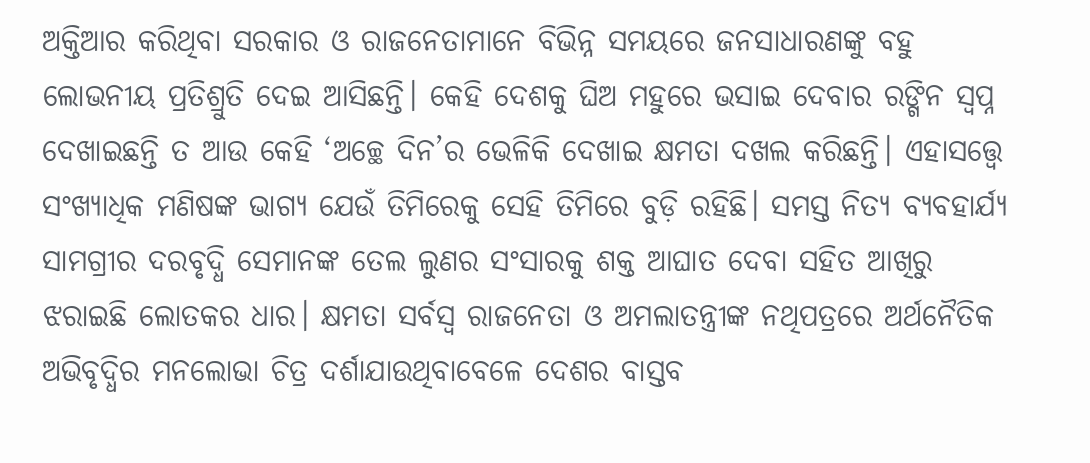ଅକ୍ତିଆର କରିଥିବା ସରକାର ଓ ରାଜନେତାମାନେ ବିଭିନ୍ନ ସମୟରେ ଜନସାଧାରଣଙ୍କୁ ବହୁ ଲୋଭନୀୟ ପ୍ରତିଶ୍ରୁତି ଦେଇ ଆସିଛନ୍ତି। କେହି ଦେଶକୁ ଘିଅ ମହୁରେ ଭସାଇ ଦେବାର ରଙ୍ଗିନ ସ୍ବପ୍ନ ଦେଖାଇଛନ୍ତି ତ ଆଉ କେହି ‘ଅଚ୍ଛେ ଦିନ’ର ଭେଳିକି ଦେଖାଇ କ୍ଷମତା ଦଖଲ କରିଛନ୍ତି। ଏହାସତ୍ତ୍ବେ ସଂଖ୍ୟାଧିକ ମଣିଷଙ୍କ ଭାଗ୍ୟ ଯେଉଁ ତିମିରେକୁ ସେହି ତିମିରେ ବୁଡ଼ି ରହିଛି। ସମସ୍ତ ନିତ୍ୟ ବ୍ୟବହାର୍ଯ୍ୟ ସାମଗ୍ରୀର ଦରବୃଦ୍ଧି ସେମାନଙ୍କ ତେଲ ଲୁଣର ସଂସାରକୁ ଶକ୍ତ ଆଘାତ ଦେବା ସହିତ ଆଖିରୁ ଝରାଇଛି ଲୋତକର ଧାର। କ୍ଷମତା ସର୍ବସ୍ବ ରାଜନେତା ଓ ଅମଲାତନ୍ତ୍ରୀଙ୍କ ନଥିପତ୍ରରେ ଅର୍ଥନୈତିକ ଅଭିବୃଦ୍ଧିର ମନଲୋଭା ଚିତ୍ର ଦର୍ଶାଯାଉଥିବାବେଳେ ଦେଶର ବାସ୍ତବ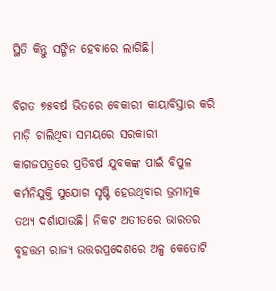ସ୍ଥିତି କିନ୍ତୁ ସଙ୍ଗିନ ହେବାରେ ଲାଗିଛି।

ବିଗତ ୭୫ବର୍ଷ ଭିତରେ ବେକାରୀ କାୟାବିସ୍ତାର କରି ମାଡ଼ି ଚାଲିଥିବା ସମୟରେ ସରକାରୀ କାଗଜପତ୍ରରେ ପ୍ରତିବର୍ଷ ଯୁବକଙ୍କ ପାଇଁ ବିପୁଳ କର୍ମନିଯୁକ୍ତି ସୁଯୋଗ ସୃଷ୍ଟି ହେଉଥିବାର ଭ୍ରମାତ୍ମକ ତଥ୍ୟ ଦର୍ଶାଯାଉଛି। ନିକଟ ଅତୀତରେ ଭାରତର ବୃହତ୍ତମ ରାଜ୍ୟ ଉତ୍ତରପ୍ରଦେଶରେ ଅଳ୍ପ କେତୋଟି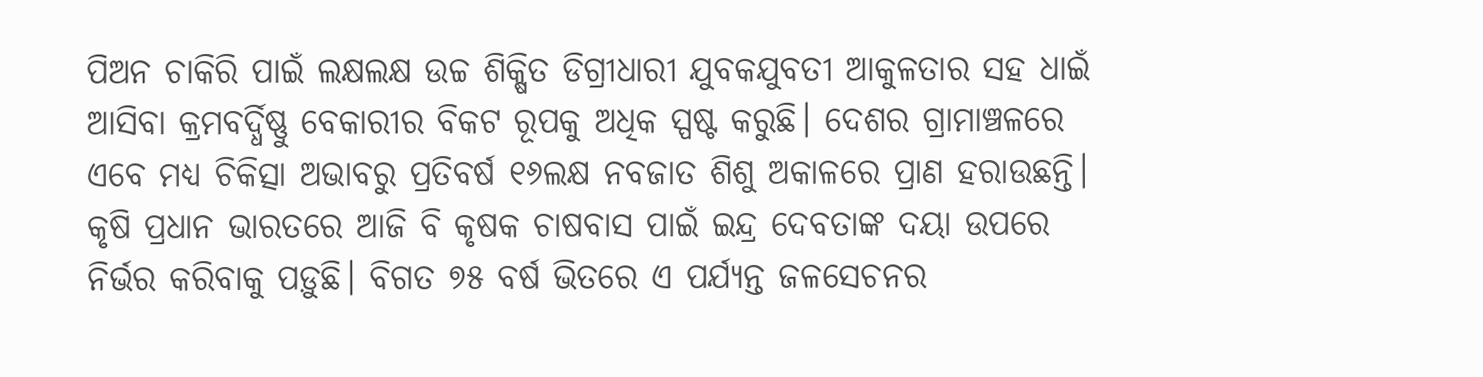ପିଅନ ଚାକିରି ପାଇଁ ଲକ୍ଷଲକ୍ଷ ଉଚ୍ଚ ଶିକ୍ଷିତ ଡିଗ୍ରୀଧାରୀ ଯୁବକଯୁବତୀ ଆକୁଳତାର ସହ ଧାଇଁ ଆସିବା କ୍ରମବର୍ଦ୍ଧିଷ୍ଣୁ ବେକାରୀର ବିକଟ ରୂପକୁ ଅଧିକ ସ୍ପଷ୍ଟ କରୁଛି। ଦେଶର ଗ୍ରାମାଞ୍ଚଳରେ ଏବେ ମଧ୍ୟ ଚିକିତ୍ସା ଅଭାବରୁ ପ୍ରତିବର୍ଷ ୧୬ଲକ୍ଷ ନବଜାତ ଶିଶୁ ଅକାଳରେ ପ୍ରାଣ ହରାଉଛନ୍ତି। କୃଷି ପ୍ରଧାନ ଭାରତରେ ଆଜି ବି କୃଷକ ଚାଷବାସ ପାଇଁ ଇନ୍ଦ୍ର ଦେବତାଙ୍କ ଦୟା ଉପରେ ନିର୍ଭର କରିବାକୁ ପଡ଼ୁଛି। ବିଗତ ୭୫ ବର୍ଷ ଭିତରେ ଏ ପର୍ଯ୍ୟନ୍ତ ଜଳସେଚନର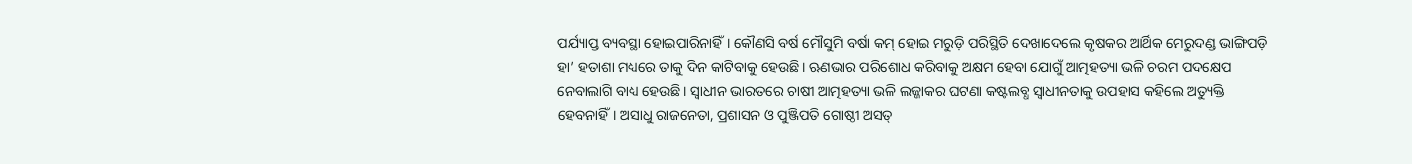ପର୍ଯ୍ୟାପ୍ତ ବ୍ୟବସ୍ଥା ହୋଇପାରିନାହିଁ। କୌଣସି ବର୍ଷ ମୌସୁମି ବର୍ଷା କମ୍‌ ହୋଇ ମରୁଡ଼ି ପରିସ୍ଥିତି ଦେଖାଦେଲେ କୃଷକର ଆର୍ଥିକ ମେରୁଦଣ୍ଡ ଭାଙ୍ଗିପଡ଼ି ହା’ ହତାଶା ମଧ୍ୟରେ ତାକୁ ଦିନ କାଟିବାକୁ ହେଉଛି। ଋଣଭାର ପରିଶୋଧ କରିବାକୁ ଅକ୍ଷମ ହେବା ଯୋଗୁଁ ଆତ୍ମହତ୍ୟା ଭଳି ଚରମ ପଦକ୍ଷେପ ନେବାଲାଗି ବାଧ୍ୟ ହେଉଛି। ସ୍ବାଧୀନ ଭାରତରେ ଚାଷୀ ଆତ୍ମହତ୍ୟା ଭଳି ଲଜ୍ଜାକର ଘଟଣା କଷ୍ଟଲବ୍ଧ ସ୍ବାଧୀନତାକୁ ଉପହାସ କହିଲେ ଅତ୍ୟୁକ୍ତି ହେବନାହିଁ। ଅସାଧୁ ରାଜନେତା, ପ୍ରଶାସନ ଓ ପୁଞ୍ଜିପତି ଗୋଷ୍ଠୀ ଅସତ୍‌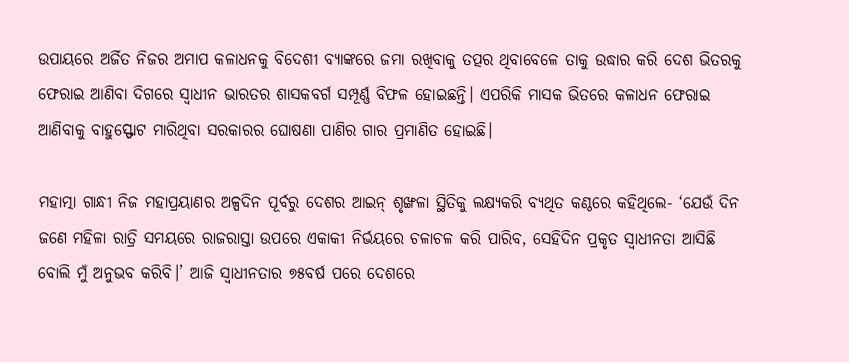ଉପାୟରେ ଅର୍ଜିତ ନିଜର ଅମାପ କଳାଧନକୁ ବିଦେଶୀ ବ୍ୟାଙ୍କରେ ଜମା ରଖିବାକୁ ତତ୍ପର ଥିବାବେଳେ ତାକୁ ଉଦ୍ଧାର କରି ଦେଶ ଭିତରକୁ ଫେରାଇ ଆଣିବା ଦିଗରେ ସ୍ବାଧୀନ ଭାରତର ଶାସକବର୍ଗ ସମ୍ପୂର୍ଣ୍ଣ ବିଫଳ ହୋଇଛନ୍ତି। ଏପରିକି ମାସକ ଭିତରେ କଳାଧନ ଫେରାଇ ଆଣିବାକୁ ବାହୁସ୍ଫୋଟ ମାରିଥିବା ସରକାରର ଘୋଷଣା ପାଣିର ଗାର ପ୍ରମାଣିତ ହୋଇଛି।

ମହାତ୍ମା ଗାନ୍ଧୀ ନିଜ ମହାପ୍ରୟାଣର ଅଳ୍ପଦିନ ପୂର୍ବରୁ ଦେଶର ଆଇନ୍‌ ଶୃଙ୍ଖଳା ସ୍ଥିତିକୁ ଲକ୍ଷ୍ୟକରି ବ୍ୟଥିତ କଣ୍ଠରେ କହିଥିଲେ- ‘ଯେଉଁ ଦିନ ଜଣେ ମହିଳା ରାତ୍ରି ସମୟରେ ରାଜରାସ୍ତା ଉପରେ ଏକାକୀ ନିର୍ଭୟରେ ଚଳାଚଳ କରି ପାରିବ, ସେହିଦିନ ପ୍ରକୃତ ସ୍ବାଧୀନତା ଆସିଛି ବୋଲି ମୁଁ ଅନୁଭବ କରିବି।’ ଆଜି ସ୍ବାଧୀନତାର ୭୫ବର୍ଷ ପରେ ଦେଶରେ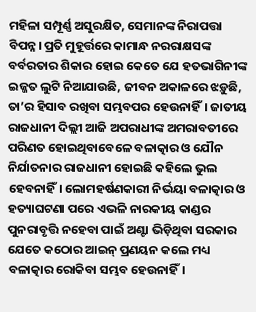ମହିଳା ସମ୍ପୂର୍ଣ୍ଣ ଅସୁରକ୍ଷିତ, ସେମାନଙ୍କ ନିରାପତ୍ତା ବିପନ୍ନ। ପ୍ରତି ମୁହୂର୍ତ୍ତରେ କାମାନ୍ଧ ନରରାକ୍ଷସଙ୍କ ବର୍ବରତାର ଶିକାର ହୋଇ କେତେ ଯେ ହତଭାଗିନୀଙ୍କ ଇଜ୍ଜତ ଲୁଟି ନିଆଯାଉଛି, ଜୀବନ ଅକାଳରେ ଝଡ଼ୁଛି, ତା’ର ହିସାବ ରଖିବା ସମ୍ଭବପର ହେଉନାହିଁ। ଜାତୀୟ ରାଜଧାନୀ ଦିଲ୍ଲୀ ଆଜି ଅପରାଧୀଙ୍କ ଅମରାବତୀରେ ପରିଣତ ହୋଇଥିବାବେଳେ ବଳାତ୍କାର ଓ ଯୌନ ନିର୍ଯାତନାର ରାଜଧାନୀ ହୋଇଛି କହିଲେ ଭୁଲ ହେବନାହିଁ। ଲୋମହର୍ଷଣକାରୀ ନିର୍ଭୟା ବଳାତ୍କାର ଓ ହତ୍ୟାଘଟଣା ପରେ ଏଭଳି ନାରକୀୟ କାଣ୍ଡର ପୁନରାବୃତ୍ତି ନହେବା ପାଇଁ ଅଣ୍ଟା ଭିଡ଼ିଥିବା ସରକାର ଯେତେ କଠୋର ଆଇନ୍‌ ପ୍ରଣୟନ କଲେ ମଧ୍ୟ ବଳାତ୍କାର ରୋକିବା ସମ୍ଭବ ହେଉନାହିଁ।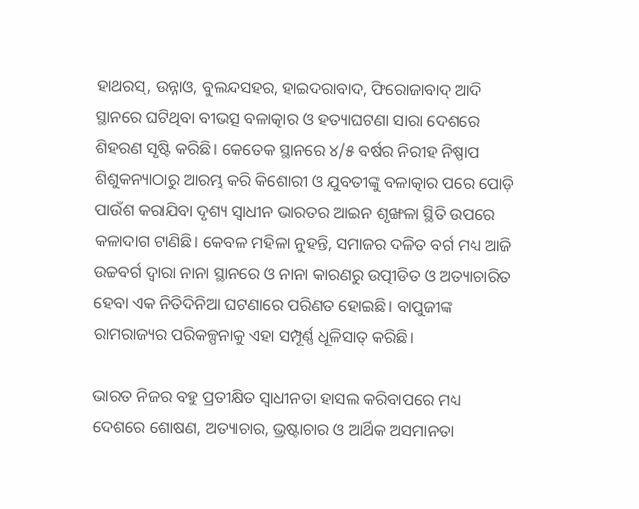ହାଥରସ୍‌, ଉନ୍ନାଓ, ବୁଲନ୍ଦସହର, ହାଇଦରାବାଦ, ଫିରୋଜାବାଦ୍‌ ଆଦି ସ୍ଥାନରେ ଘଟିଥିବା ବୀଭତ୍ସ ବଳାତ୍କାର ଓ ହତ୍ୟାଘଟଣା ସାରା ଦେଶରେ ଶିହରଣ ସୃଷ୍ଟି କରିଛି। କେତେକ ସ୍ଥାନରେ ୪/୫ ବର୍ଷର ନିରୀହ ନିଷ୍ପାପ ଶିଶୁକନ୍ୟାଠାରୁ ଆରମ୍ଭ କରି କିଶୋରୀ ଓ ଯୁବତୀଙ୍କୁ ବଳାତ୍କାର ପରେ ପୋଡ଼ି ପାଉଁଶ କରାଯିବା ଦୃଶ୍ୟ ସ୍ବାଧୀନ ଭାରତର ଆଇନ ଶୃଙ୍ଖଳା ସ୍ଥିତି ଉପରେ କଳାଦାଗ ଟାଣିଛି। କେବଳ ମହିଳା ନୁହନ୍ତି, ସମାଜର ଦଳିତ ବର୍ଗ ମଧ୍ୟ ଆଜି ଉଚ୍ଚବର୍ଗ ଦ୍ବାରା ନାନା ସ୍ଥାନରେ ଓ ନାନା କାରଣରୁ ଉତ୍ପୀଡିତ ଓ ଅତ୍ୟାଚାରିତ ହେବା ଏକ ନିତିଦିନିଆ ଘଟଣାରେ ପରିଣତ ହୋଇଛି। ବାପୁଜୀଙ୍କ ରାମରାଜ୍ୟର ପରିକଳ୍ପନାକୁ ଏହା ସମ୍ପୂର୍ଣ୍ଣ ଧୂଳିସାତ୍‌ କରିଛି।

ଭାରତ ନିଜର ବହୁ ପ୍ରତୀକ୍ଷିତ ସ୍ବାଧୀନତା ହାସଲ କରିବାପରେ ମଧ୍ୟ ଦେଶରେ ଶୋଷଣ, ଅତ୍ୟାଚାର, ଭ୍ରଷ୍ଟାଚାର ଓ ଆର୍ଥିକ ଅସମାନତା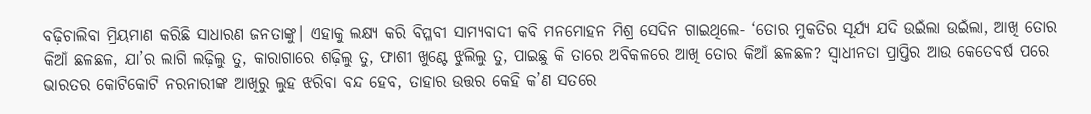ବଢ଼ିଚାଲିବା ମ୍ରିୟମାଣ କରିଛି ସାଧାରଣ ଜନତାଙ୍କୁ। ଏହାକୁ ଲକ୍ଷ୍ୟ କରି ବିପ୍ଳବୀ ସାମ୍ୟବାଦୀ କବି ମନମୋହନ ମିଶ୍ର ସେଦିନ ଗାଇଥିଲେ- ‘ତୋର ମୁକତିର ସୂର୍ଯ୍ୟ ଯଦି ଉଇଁଲା ଉଇଁଲା, ଆଖି ତୋର କିଆଁ ଛଳଛଳ, ଯା’ର ଲାଗି ଲଢ଼ିଲୁ ତୁ, କାରାଗାରେ ଶଢ଼ିଲୁ ତୁ, ଫାଶୀ ଖୁଣ୍ଟେ ଝୁଲିଲୁ ତୁ, ପାଇଛୁ କି ତାରେ ଅବିକଳରେ ଆଖି ତୋର କିଆଁ ଛଳଛଳ? ସ୍ବାଧୀନତା ପ୍ରାପ୍ତିର ଆଉ କେତେବର୍ଷ ପରେ ଭାରତର କୋଟିକୋଟି ନରନାରୀଙ୍କ ଆଖିରୁ ଲୁହ ଝରିବା ବନ୍ଦ ହେବ, ତାହାର ଉତ୍ତର କେହି କ’ଣ ସତରେ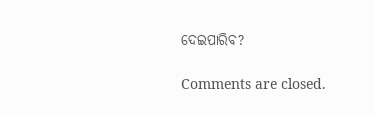ଦେଇପାରିବ?

Comments are closed.